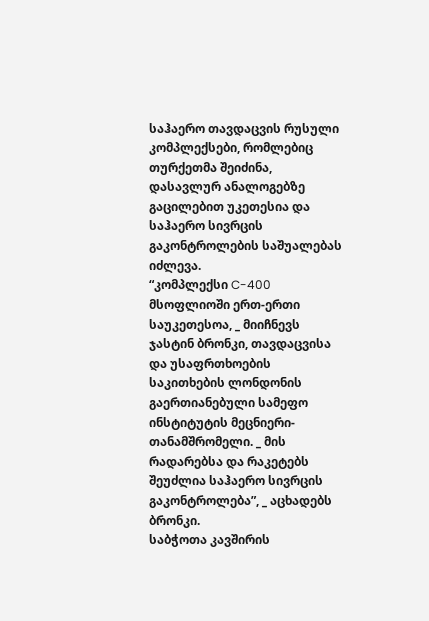საჰაერო თავდაცვის რუსული კომპლექსები, რომლებიც თურქეთმა შეიძინა, დასავლურ ანალოგებზე გაცილებით უკეთესია და საჰაერო სივრცის გაკონტროლების საშუალებას იძლევა.
“კომპლექსი C-400 მსოფლიოში ერთ-ერთი საუკეთესოა, _ მიიჩნევს ჯასტინ ბრონკი, თავდაცვისა და უსაფრთხოების საკითხების ლონდონის გაერთიანებული სამეფო ინსტიტუტის მეცნიერი-თანამშრომელი. _ მის რადარებსა და რაკეტებს შეუძლია საჰაერო სივრცის გაკონტროლება”, _ აცხადებს ბრონკი.
საბჭოთა კავშირის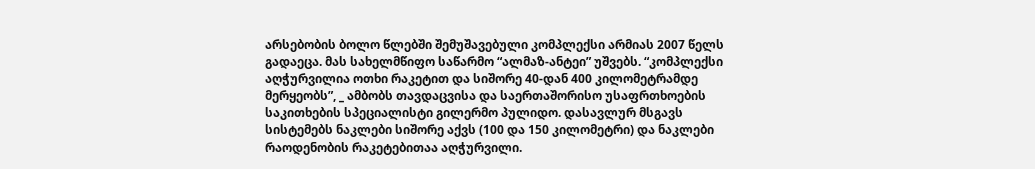არსებობის ბოლო წლებში შემუშავებული კომპლექსი არმიას 2007 წელს გადაეცა. მას სახელმწიფო საწარმო “ალმაზ-ანტეი” უშვებს. “კომპლექსი აღჭურვილია ოთხი რაკეტით და სიშორე 40-დან 400 კილომეტრამდე მერყეობს”, _ ამბობს თავდაცვისა და საერთაშორისო უსაფრთხოების საკითხების სპეციალისტი გილერმო პულიდო. დასავლურ მსგავს სისტემებს ნაკლები სიშორე აქვს (100 და 150 კილომეტრი) და ნაკლები რაოდენობის რაკეტებითაა აღჭურვილი.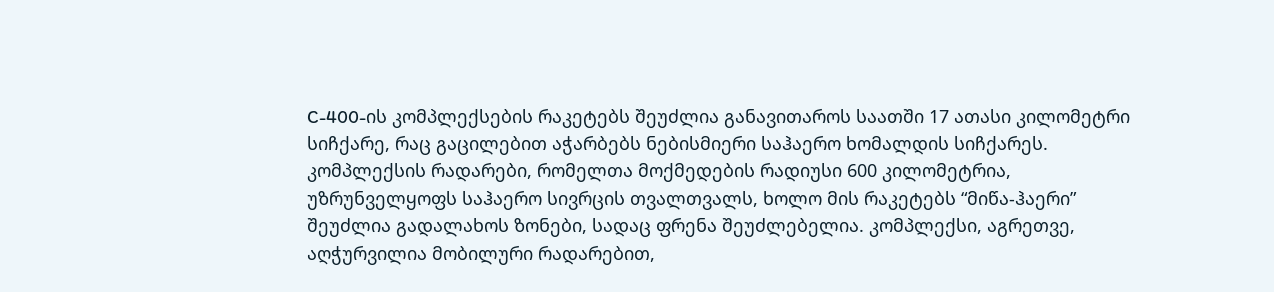C-400-ის კომპლექსების რაკეტებს შეუძლია განავითაროს საათში 17 ათასი კილომეტრი სიჩქარე, რაც გაცილებით აჭარბებს ნებისმიერი საჰაერო ხომალდის სიჩქარეს. კომპლექსის რადარები, რომელთა მოქმედების რადიუსი 600 კილომეტრია, უზრუნველყოფს საჰაერო სივრცის თვალთვალს, ხოლო მის რაკეტებს “მიწა-ჰაერი” შეუძლია გადალახოს ზონები, სადაც ფრენა შეუძლებელია. კომპლექსი, აგრეთვე, აღჭურვილია მობილური რადარებით,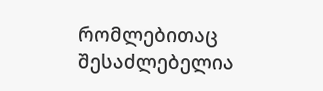რომლებითაც შესაძლებელია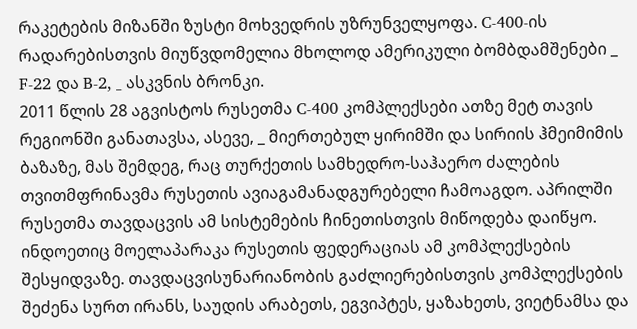რაკეტების მიზანში ზუსტი მოხვედრის უზრუნველყოფა. C-400-ის რადარებისთვის მიუწვდომელია მხოლოდ ამერიკული ბომბდამშენები _ F-22 და B-2, _ ასკვნის ბრონკი.
2011 წლის 28 აგვისტოს რუსეთმა C-400 კომპლექსები ათზე მეტ თავის რეგიონში განათავსა, ასევე, _ მიერთებულ ყირიმში და სირიის ჰმეიმიმის ბაზაზე, მას შემდეგ, რაც თურქეთის სამხედრო-საჰაერო ძალების თვითმფრინავმა რუსეთის ავიაგამანადგურებელი ჩამოაგდო. აპრილში რუსეთმა თავდაცვის ამ სისტემების ჩინეთისთვის მიწოდება დაიწყო. ინდოეთიც მოელაპარაკა რუსეთის ფედერაციას ამ კომპლექსების შესყიდვაზე. თავდაცვისუნარიანობის გაძლიერებისთვის კომპლექსების შეძენა სურთ ირანს, საუდის არაბეთს, ეგვიპტეს, ყაზახეთს, ვიეტნამსა და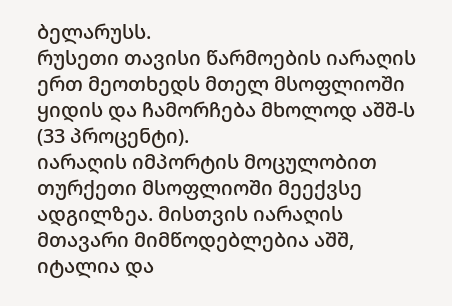ბელარუსს.
რუსეთი თავისი წარმოების იარაღის ერთ მეოთხედს მთელ მსოფლიოში ყიდის და ჩამორჩება მხოლოდ აშშ-ს (33 პროცენტი).
იარაღის იმპორტის მოცულობით თურქეთი მსოფლიოში მეექვსე ადგილზეა. მისთვის იარაღის მთავარი მიმწოდებლებია აშშ, იტალია და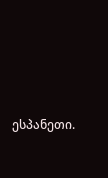ესპანეთი.